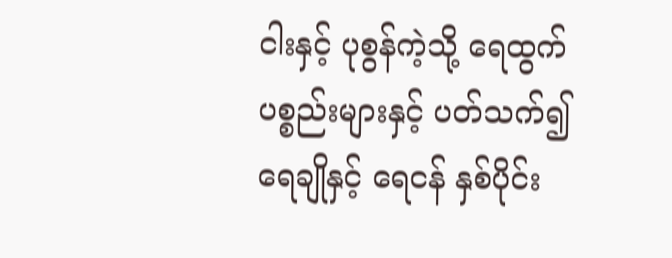ငါးနှင့် ပုစွန်ကဲ့သို့ ရေထွက်ပစ္စည်းများနှင့် ပတ်သက်၍ ရေချိုနှင့် ရေငန် နှစ်ပိုင်း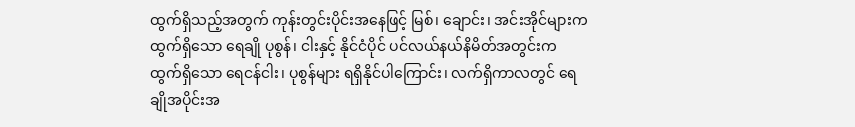ထွက်ရှိသည့်အတွက် ကုန်းတွင်းပိုင်းအနေဖြင့် မြစ်၊ ချောင်း၊ အင်းအိုင်များက ထွက်ရှိသော ရေချို ပုစွန်၊ ငါးနှင့် နိုင်ငံပိုင် ပင်လယ်နယ်နိမိတ်အတွင်းက ထွက်ရှိသော ရေငန်ငါး၊ ပုစွန်များ ရရှိနိုင်ပါကြောင်း၊ လက်ရှိကာလတွင် ရေချိုအပိုင်းအ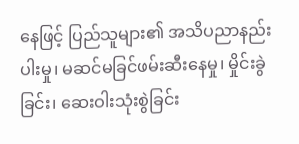နေဖြင့် ပြည်သူများ၏ အသိပညာနည်းပါးမှု၊ မဆင်မခြင်ဖမ်းဆီးနေမှု၊ မှိုင်းခွဲခြင်း၊ ဆေးဝါးသုံးစွဲခြင်း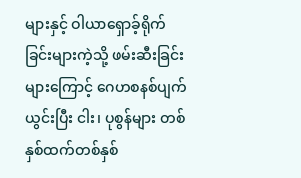များနှင့် ဝါယာရှောခ့်ရိုက်ခြင်းများကဲ့သို့ ဖမ်းဆီးခြင်းများကြောင့် ဂေဟစနစ်ပျက်ယွင်းပြီး ငါး၊ ပုစွန်များ တစ်နှစ်ထက်တစ်နှစ်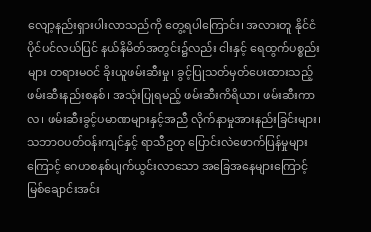လျော့နည်းရှားပါးလာသည်ကို တွေ့ရပါကြောင်း၊ အလားတူ နိုင်ငံပိုင်ပင်လယ်ပြင် နယ်နိမိတ်အတွင်း၌လည်း ငါးနှင့် ရေထွက်ပစ္စည်းများ တရားမဝင် ခိုးယူဖမ်းဆီးမှု၊ ခွင့်ပြုသတ်မှတ်ပေးထားသည့် ဖမ်းဆီးနည်းစနစ်၊ အသုံးပြုရမည့် ဖမ်းဆီးကိရိယာ၊ ဖမ်းဆီးကာလ၊ ဖမ်းဆီးခွင့်ပမာဏများနှင့်အညီ လိုက်နာမှုအားနည်းခြင်းများ၊ သဘာဝပတ်ဝန်းကျင်နှင့် ရာသီဥတု ပြောင်းလဲဖောက်ပြန်မှုများကြောင့် ဂေဟစနစ်ပျက်ယွင်းလာသော အခြေအနေများကြောင့် မြစ်ချောင်းအင်း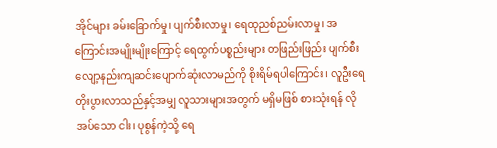အိုင်များ ခမ်းခြောက်မှု၊ ပျက်စီးလာမှု၊ ရေထုညစ်ညမ်းလာမှု၊ အကြောင်းအမျိုးမျိုးကြောင့် ရေထွက်ပစ္စည်းများ တဖြည်းဖြည်း ပျက်စီးလျော့နည်းကျဆင်းပျောက်ဆုံးလာမည်ကို စိုးရိမ်ရပါကြောင်း၊ လူဦးရေတိုးပွားလာသည်နှင့်အမျှ လူသားများအတွက် မရှိမဖြစ် စားသုံးရန် လိုအပ်သော ငါး၊ ပုစွန်ကဲ့သို့ ရေ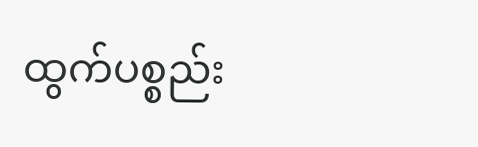ထွက်ပစ္စည်း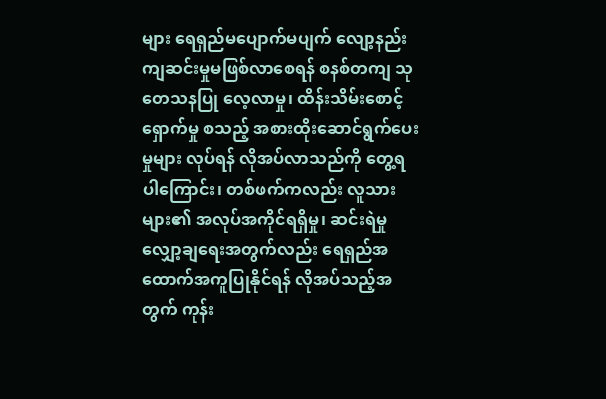များ ရေရှည်မပျောက်မပျက် လျော့နည်းကျဆင်းမှုမဖြစ်လာစေရန် စနစ်တကျ သုတေသနပြု လေ့လာမှု၊ ထိန်းသိမ်းစောင့်ရှောက်မှု စသည့် အစားထိုးဆောင်ရွက်ပေးမှုများ လုပ်ရန် လိုအပ်လာသည်ကို တွေ့ရပါကြောင်း၊ တစ်ဖက်ကလည်း လူသားများ၏ အလုပ်အကိုင်ရရှိမှု၊ ဆင်းရဲမှု လျှော့ချရေးအတွက်လည်း ရေရှည်အထောက်အကူပြုနိုင်ရန် လိုအပ်သည့်အတွက် ကုန်း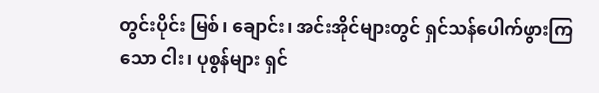တွင်းပိုင်း မြစ်၊ ချောင်း၊ အင်းအိုင်များတွင် ရှင်သန်ပေါက်ဖွားကြသော ငါး၊ ပုစွန်များ ရှင်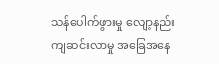သန်ပေါက်ဖွားမှု လျော့နည်းကျဆင်းလာမှု အခြေအနေ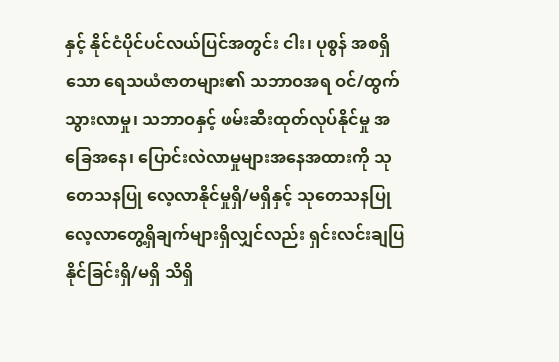နှင့် နိုင်ငံပိုင်ပင်လယ်ပြင်အတွင်း ငါး၊ ပုစွန် အစရှိသော ရေသယံဇာတများ၏ သဘာဝအရ ဝင်/ထွက်သွားလာမှု၊ သဘာဝနှင့် ဖမ်းဆီးထုတ်လုပ်နိုင်မှု အခြေအနေ၊ ပြောင်းလဲလာမှုများအနေအထားကို သုတေသနပြု လေ့လာနိုင်မှုရှိ/မရှိနှင့် သုတေသနပြု လေ့လာတွေ့ရှိချက်များရှိလျှင်လည်း ရှင်းလင်းချပြနိုင်ခြင်းရှိ/မရှိ သိရှိ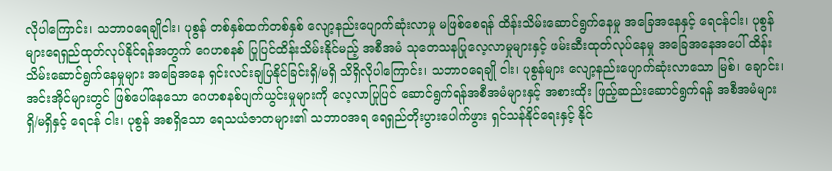လိုပါကြောင်း၊ သဘာဝရေချိုငါး၊ ပုစွန် တစ်နှစ်ထက်တစ်နှစ် လျော့နည်းပျောက်ဆုံးလာမှု မဖြစ်စေရန် ထိန်းသိမ်းဆောင်ရွက်နေမှု အခြေအနေနှင့် ရေငန်ငါး၊ ပုစွန်များရေရှည်ထုတ်လုပ်နိုင်ရန်အတွက် ဂေဟစနစ် ပြုပြင်ထိန်းသိမ်းနိုင်မည့် အစီအမံ သုတေသနပြုလေ့လာမှုများနှင့် ဖမ်းဆီးထုတ်လုပ်နေမှု အခြေအနေအပေါ် ထိန်းသိမ်းဆောင်ရွက်နေမှုများ အခြေအနေ ရှင်းလင်းချပြနိုင်ခြင်းရှိ/မရှိ သိရှိလိုပါကြောင်း၊ သဘာဝရေချို ငါး၊ ပုစွန်များ လျော့နည်းပျောက်ဆုံးလာသော မြစ်၊ ချောင်း၊ အင်းအိုင်များတွင် ဖြစ်ပေါ်နေသော ဂေဟစနစ်ပျက်ယွင်းမှုများကို လေ့လာပြုပြင် ဆောင်ရွက်ရန်အစီအမံများနှင့် အစားထိုး ဖြည့်ဆည်းဆောင်ရွက်ရန် အစီအမံများရှိ/မရှိနှင့် ရေငန် ငါး၊ ပုစွန် အစရှိသော ရေသယံဇာတများ၏ သဘာဝအရ ရေရှည်တိုးပွားပေါက်ဖွား ရှင်သန်နိုင်ရေးနှင့် နိုင်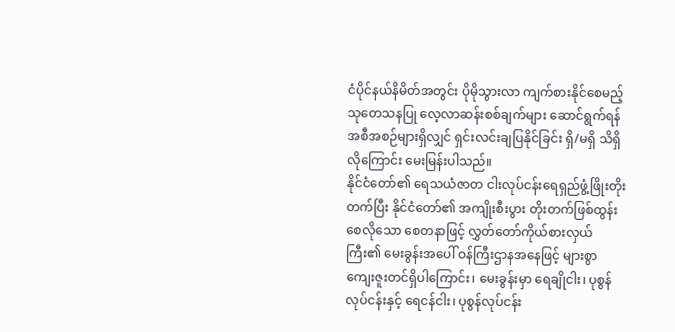ငံပိုင်နယ်နိမိတ်အတွင်း ပိုမိုသွားလာ ကျက်စားနိုင်စေမည့် သုတေသနပြု လေ့လာဆန်းစစ်ချက်များ ဆောင်ရွက်ရန် အစီအစဉ်များရှိလျှင် ရှင်းလင်းချပြနိုင်ခြင်း ရှိ/မရှိ သိရှိလိုကြောင်း မေးမြန်းပါသည်။
နိုင်ငံတော်၏ ရေသယံဇာတ ငါးလုပ်ငန်းရေရှည်ဖွံ့ဖြိုးတိုးတက်ပြီး နိုင်ငံတော်၏ အကျိုးစီးပွား တိုးတက်ဖြစ်ထွန်းစေလိုသော စေတနာဖြင့် လွှတ်တော်ကိုယ်စားလှယ်ကြီး၏ မေးခွန်းအပေါ် ဝန်ကြီးဌာနအနေဖြင့် များစွာကျေးဇူးတင်ရှိပါကြောင်း၊ မေးခွန်းမှာ ရေချိုငါး၊ ပုစွန်လုပ်ငန်းနှင့် ရေငန်ငါး၊ ပုစွန်လုပ်ငန်း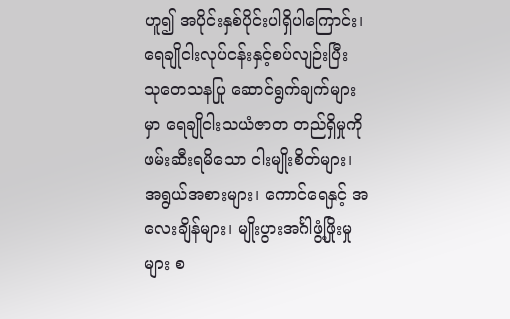ဟူ၍ အပိုင်းနှစ်ပိုင်းပါရှိပါကြောင်း၊ ရေချိုငါးလုပ်ငန်းနှင့်စပ်လျဉ်းပြီး သုတေသနပြု ဆောင်ရွက်ချက်များမှာ ရေချိုငါးသယံဇာတ တည်ရှိမှုကို ဖမ်းဆီးရမိသော ငါးမျိုးစိတ်များ၊ အရွယ်အစားများ၊ ကောင်ရေနှင့် အလေးချိန်များ၊ မျိုးပွားအင်္ဂါဖွံ့ဖြိုးမှုများ စ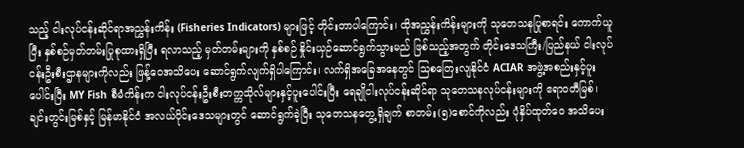သည့် ငါးလုပ်ငန်းဆိုင်ရာအညွှန်းကိန်း (Fisheries Indicators) များဖြင့် တိုင်းတာပါကြောင်း၊ ထိုအညွှန်းကိန်းများကို သုတေသနပြုစာရင်း ကောက်ယူပြီး နှစ်စဉ်မှတ်တမ်းပြုစုထားရှိပြီး ရလာသည့် မှတ်တမ်းများကို နှစ်စဉ် နှိုင်းယှဉ်ဆောင်ရွက်သွားမည် ဖြစ်သည့်အတွက် တိုင်းဒေသကြီး/ပြည်နယ် ငါးလုပ်ငန်းဦးစီးဌာနများကိုလည်း ဖြန့်ဝေအသိပေး ဆောင်ရွက်လျက်ရှိပါကြောင်း၊ လက်ရှိအခြေအနေတွင် သြစတြေးလျနိုင်ငံ ACIAR အဖွဲ့အစည်းနှင့်ပူးပေါင်းပြီး MY Fish စီမံကိန်းက ငါးလုပ်ငန်းဦးစီးတက္ကသိုလ်များနှင့်ပူးပေါင်းပြီး ရေချိုငါးလုပ်ငန်းဆိုင်ရာ သုတေသနလုပ်ငန်းများကို ဧရာဝတီမြစ်၊ ချင်းတွင်းမြစ်နှင့် မြန်မာနိုင်ငံ အလယ်ပိုင်းဒေသများတွင် ဆောင်ရွက်ခဲ့ပြီး သုတေသနတွေ့ရှိချက် စာတမ်း(၅)စောင်ကိုလည်း ပုံနှိပ်ထုတ်ဝေ အသိပေး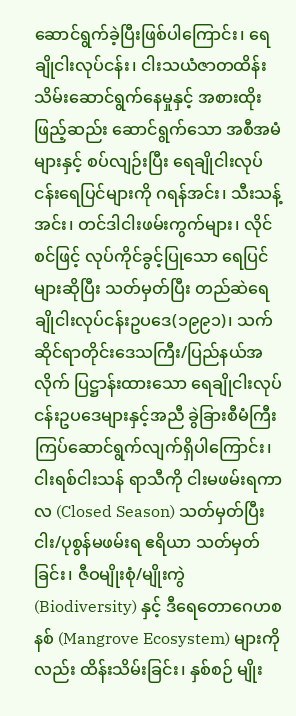ဆောင်ရွက်ခဲ့ပြီးဖြစ်ပါကြောင်း၊ ရေချိုငါးလုပ်ငန်း၊ ငါးသယံဇာတထိန်းသိမ်းဆောင်ရွက်နေမှုနှင့် အစားထိုးဖြည့်ဆည်း ဆောင်ရွက်သော အစီအမံများနှင့် စပ်လျဉ်းပြီး ရေချိုငါးလုပ်ငန်းရေပြင်များကို ဂရန်အင်း၊ သီးသန့်အင်း၊ တင်ဒါငါးဖမ်းကွက်များ၊ လိုင်စင်ဖြင့် လုပ်ကိုင်ခွင့်ပြုသော ရေပြင်များဆိုပြီး သတ်မှတ်ပြီး တည်ဆဲရေချိုငါးလုပ်ငန်းဥပဒေ(၁၉၉၁)၊ သက်ဆိုင်ရာတိုင်းဒေသကြီး/ပြည်နယ်အလိုက် ပြဋ္ဌာန်းထားသော ရေချိုငါးလုပ်ငန်းဥပဒေများနှင့်အညီ ခွဲခြားစီမံကြီးကြပ်ဆောင်ရွက်လျက်ရှိပါကြောင်း၊ ငါးရစ်ငါးသန် ရာသီကို ငါးမဖမ်းရကာလ (Closed Season) သတ်မှတ်ပြီး ငါး/ပုစွန်မဖမ်းရ ဧရိယာ သတ်မှတ်ခြင်း၊ ဇီဝမျိုးစုံ/မျိုးကွဲ (Biodiversity) နှင့် ဒီရေတောဂေဟစနစ် (Mangrove Ecosystem) များကိုလည်း ထိန်းသိမ်းခြင်း၊ နှစ်စဉ် မျိုး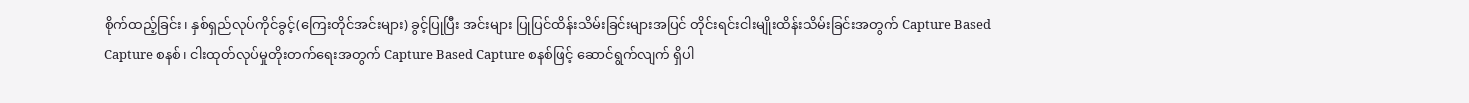စိုက်ထည့်ခြင်း၊ နှစ်ရှည်လုပ်ကိုင်ခွင့်(ကြေးတိုင်အင်းများ) ခွင့်ပြုပြီး အင်းများ ပြုပြင်ထိန်းသိမ်းခြင်းများအပြင် တိုင်းရင်းငါးမျိုးထိန်းသိမ်းခြင်းအတွက် Capture Based Capture စနစ်၊ ငါးထုတ်လုပ်မှုတိုးတက်ရေးအတွက် Capture Based Capture စနစ်ဖြင့် ဆောင်ရွက်လျက် ရှိပါ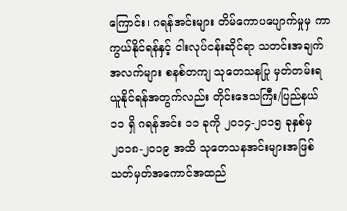ကြောင်း၊ ဂရန်အင်းများ တိမ်ကောပပျောက်မှုမှ ကာကွယ်နိုင်ရန်နှင့် ငါးလုပ်ငန်းဆိုင်ရာ သတင်းအချက်အလက်များ စနစ်တကျ သုတေသနပြု မှတ်တမ်းရယူနိုင်ရန်အတွက်လည်း တိုင်းဒေသကြီး/ပြည်နယ် ၁၁ ရှိ ဂရန်အင်း ၁၁ ခုကို ၂၀၁၄-၂၀၁၅ ခုနှစ်မှ ၂၀၁၈-၂၀၁၉ အထိ သုတေသနအင်းများအဖြစ် သတ်မှတ်အကောင်အထည်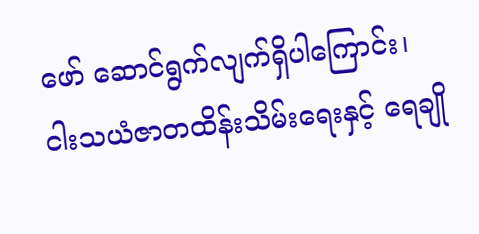ဖော် ဆောင်ရွက်လျက်ရှိပါကြောင်း၊ ငါးသယံဇာတထိန်းသိမ်းရေးနှင့် ရေချို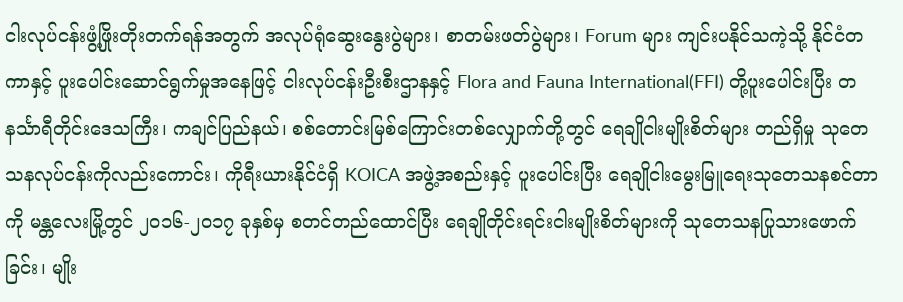ငါးလုပ်ငန်းဖွံ့ဖြိုးတိုးတက်ရန်အတွက် အလုပ်ရုံဆွေးနွေးပွဲများ၊ စာတမ်းဖတ်ပွဲများ၊ Forum များ ကျင်းပနိုင်သကဲ့သို့ နိုင်ငံတကာနှင့် ပူးပေါင်းဆောင်ရွက်မှုအနေဖြင့် ငါးလုပ်ငန်းဦးစီးဌာနနှင့် Flora and Fauna International(FFI) တို့ပူးပေါင်းပြီး တနင်္သာရီတိုင်းဒေသကြီး၊ ကချင်ပြည်နယ်၊ စစ်တောင်းမြစ်ကြောင်းတစ်လျှောက်တို့တွင် ရေချိုငါးမျိုးစိတ်များ တည်ရှိမှု သုတေသနလုပ်ငန်းကိုလည်းကောင်း၊ ကိုရီးယားနိုင်ငံရှိ KOICA အဖွဲ့အစည်းနှင့် ပူးပေါင်းပြီး ရေချိုငါးမွေးမြူရေးသုတေသနစင်တာကို မန္တလေးမြို့တွင် ၂၀၁၆-၂၀၁၇ ခုနှစ်မှ စတင်တည်ထောင်ပြီး ရေချိုတိုင်းရင်းငါးမျိုးစိတ်များကို သုတေသနပြုသားဖောက်ခြင်း၊ မျိုး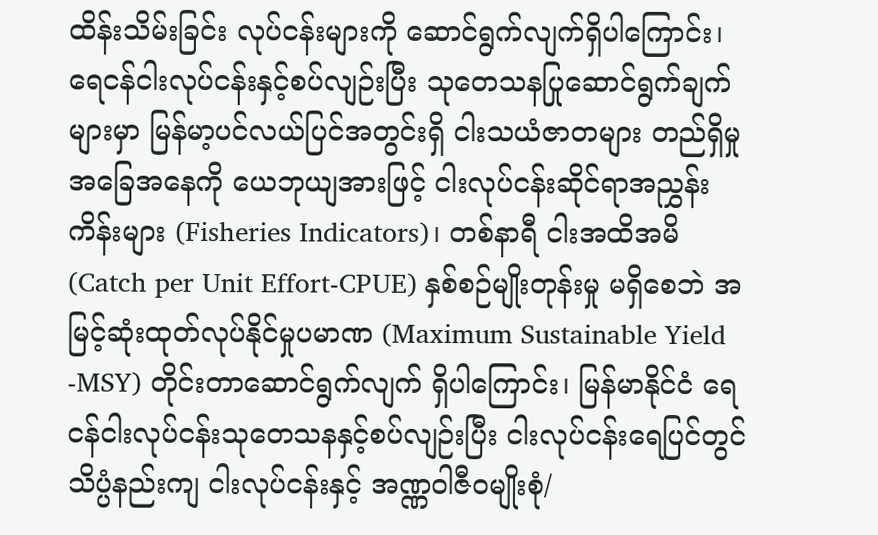ထိန်းသိမ်းခြင်း လုပ်ငန်းများကို ဆောင်ရွက်လျက်ရှိပါကြောင်း၊ ရေငန်ငါးလုပ်ငန်းနှင့်စပ်လျဉ်းပြီး သုတေသနပြုဆောင်ရွက်ချက်များမှာ မြန်မာ့ပင်လယ်ပြင်အတွင်းရှိ ငါးသယံဇာတများ တည်ရှိမှုအခြေအနေကို ယေဘုယျအားဖြင့် ငါးလုပ်ငန်းဆိုင်ရာအညွှန်းကိန်းများ (Fisheries Indicators)၊ တစ်နာရီ ငါးအထိအမိ (Catch per Unit Effort-CPUE) နှစ်စဉ်မျိုးတုန်းမှု မရှိစေဘဲ အမြင့်ဆုံးထုတ်လုပ်နိုင်မှုပမာဏ (Maximum Sustainable Yield -MSY) တိုင်းတာဆောင်ရွက်လျက် ရှိပါကြောင်း၊ မြန်မာနိုင်ငံ ရေငန်ငါးလုပ်ငန်းသုတေသနနှင့်စပ်လျဉ်းပြီး ငါးလုပ်ငန်းရေပြင်တွင် သိပ္ပံနည်းကျ ငါးလုပ်ငန်းနှင့် အဏ္ဏဝါဇီဝမျိုးစုံ/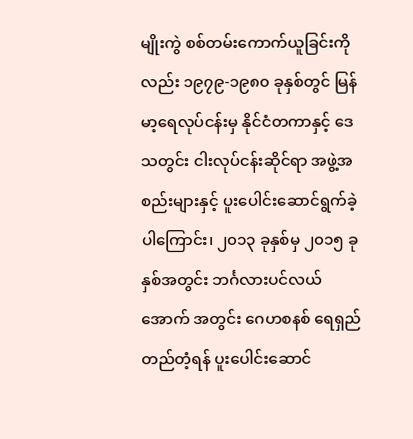မျိုးကွဲ စစ်တမ်းကောက်ယူခြင်းကိုလည်း ၁၉၇၉-၁၉၈၀ ခုနှစ်တွင် မြန်မာ့ရေလုပ်ငန်းမှ နိုင်ငံတကာနှင့် ဒေသတွင်း ငါးလုပ်ငန်းဆိုင်ရာ အဖွဲ့အစည်းများနှင့် ပူးပေါင်းဆောင်ရွက်ခဲ့ပါကြောင်း၊ ၂၀၁၃ ခုနှစ်မှ ၂၀၁၅ ခုနှစ်အတွင်း ဘင်္ဂလားပင်လယ်အောက် အတွင်း ဂေဟစနစ် ရေရှည်တည်တံ့ရန် ပူးပေါင်းဆောင်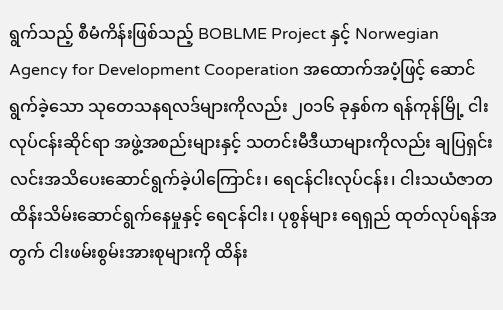ရွက်သည့် စီမံကိန်းဖြစ်သည့် BOBLME Project နှင့် Norwegian Agency for Development Cooperation အထောက်အပံ့ဖြင့် ဆောင်ရွက်ခဲ့သော သုတေသနရလဒ်များကိုလည်း ၂၀၁၆ ခုနှစ်က ရန်ကုန်မြို့ ငါးလုပ်ငန်းဆိုင်ရာ အဖွဲ့အစည်းများနှင့် သတင်းမီဒီယာများကိုလည်း ချပြရှင်းလင်းအသိပေးဆောင်ရွက်ခဲ့ပါကြောင်း၊ ရေငန်ငါးလုပ်ငန်း၊ ငါးသယံဇာတ ထိန်းသိမ်းဆောင်ရွက်နေမှုနှင့် ရေငန်ငါး၊ ပုစွန်များ ရေရှည် ထုတ်လုပ်ရန်အတွက် ငါးဖမ်းစွမ်းအားစုများကို ထိန်း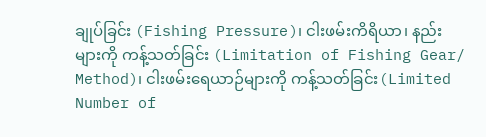ချုပ်ခြင်း (Fishing Pressure)၊ ငါးဖမ်းကိရိယာ၊ နည်းများကို ကန့်သတ်ခြင်း (Limitation of Fishing Gear/ Method)၊ ငါးဖမ်းရေယာဉ်များကို ကန့်သတ်ခြင်း(Limited Number of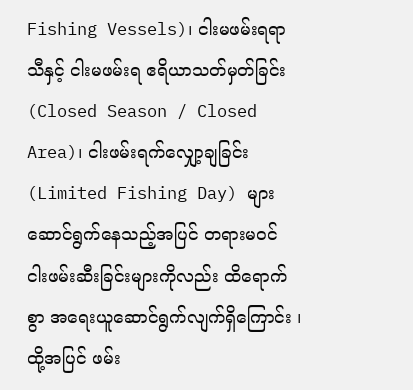Fishing Vessels)၊ ငါးမဖမ်းရရာသီနှင့် ငါးမဖမ်းရ ဧရိယာသတ်မှတ်ခြင်း (Closed Season / Closed Area)၊ ငါးဖမ်းရက်လျှော့ချခြင်း (Limited Fishing Day) များ ဆောင်ရွက်နေသည့်အပြင် တရားမဝင် ငါးဖမ်းဆီးခြင်းများကိုလည်း ထိရောက်စွာ အရေးယူဆောင်ရွက်လျက်ရှိကြောင်း ၊ ထို့အပြင် ဖမ်း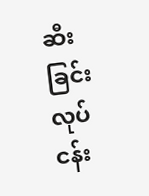ဆီးခြင်းလုပ်ငန်း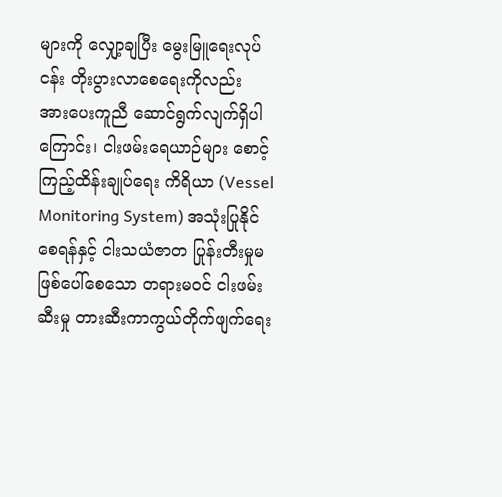များကို လျှော့ချပြီး မွေးမြူရေးလုပ်ငန်း တိုးပွားလာစေရေးကိုလည်း အားပေးကူညီ ဆောင်ရွက်လျက်ရှိပါကြောင်း၊ ငါးဖမ်းရေယာဉ်များ စောင့်ကြည့်ထိန်းချုပ်ရေး ကိရိယာ (Vessel Monitoring System) အသုံးပြုနိုင်စေရန်နှင့် ငါးသယံဇာတ ပြုန်းတီးမှုမဖြစ်ပေါ်စေသော တရားမဝင် ငါးဖမ်းဆီးမှု တားဆီးကာကွယ်တိုက်ဖျက်ရေး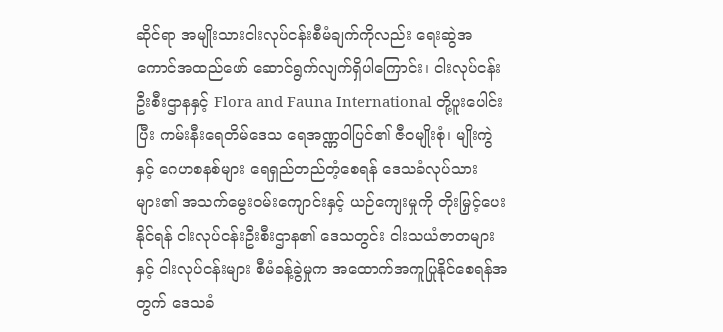ဆိုင်ရာ အမျိုးသားငါးလုပ်ငန်းစီမံချက်ကိုလည်း ရေးဆွဲအကောင်အထည်ဖော် ဆောင်ရွက်လျက်ရှိပါကြောင်း၊ ငါးလုပ်ငန်း ဦးစီးဌာနနှင့် Flora and Fauna International တို့ပူးပေါင်းပြီး ကမ်းနီးရေတိမ်ဒေသ ရေအဏ္ဏဝါပြင်၏ ဇီဝမျိုးစုံ၊ မျိုးကွဲနှင့် ဂေဟစနစ်များ ရေရှည်တည်တံ့စေရန် ဒေသခံလုပ်သားများ၏ အသက်မွေးဝမ်းကျောင်းနှင့် ယဉ်ကျေးမှုကို တိုးမြှင့်ပေးနိုင်ရန် ငါးလုပ်ငန်းဦးစီးဌာန၏ ဒေသတွင်း ငါးသယံဇာတများနှင့် ငါးလုပ်ငန်းများ စီမံခန့်ခွဲမှုက အထောက်အကူပြုနိုင်စေရန်အတွက် ဒေသခံ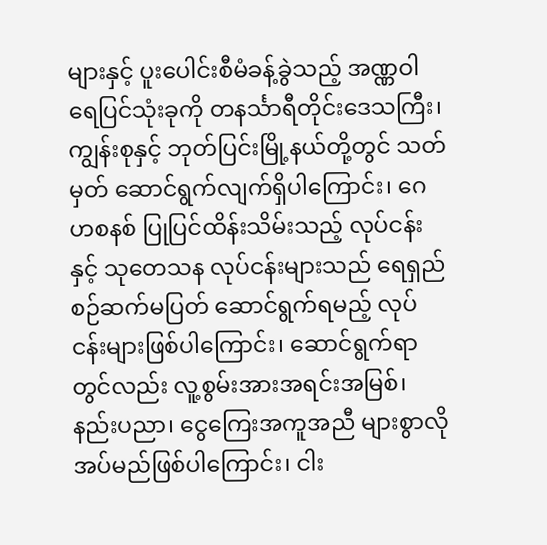များနှင့် ပူးပေါင်းစီမံခန့်ခွဲသည့် အဏ္ဏဝါရေပြင်သုံးခုကို တနင်္သာရီတိုင်းဒေသကြီး၊ ကျွန်းစုနှင့် ဘုတ်ပြင်းမြို့နယ်တို့တွင် သတ်မှတ် ဆောင်ရွက်လျက်ရှိပါကြောင်း၊ ဂေဟစနစ် ပြုပြင်ထိန်းသိမ်းသည့် လုပ်ငန်းနှင့် သုတေသန လုပ်ငန်းများသည် ရေရှည်စဉ်ဆက်မပြတ် ဆောင်ရွက်ရမည့် လုပ်ငန်းများဖြစ်ပါကြောင်း၊ ဆောင်ရွက်ရာတွင်လည်း လူ့စွမ်းအားအရင်းအမြစ်၊ နည်းပညာ၊ ငွေကြေးအကူအညီ များစွာလိုအပ်မည်ဖြစ်ပါကြောင်း၊ ငါး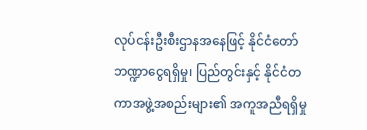လုပ်ငန်းဦးစီးဌာနအနေဖြင့် နိုင်ငံတော်ဘဏ္ဍာငွေရရှိမှု၊ ပြည်တွင်းနှင့် နိုင်ငံတကာအဖွဲ့အစည်းများ၏ အကူအညီရရှိမှု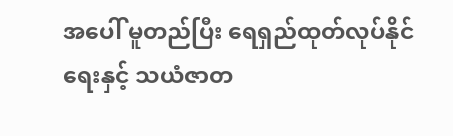အပေါ် မူတည်ပြီး ရေရှည်ထုတ်လုပ်နိုင်ရေးနှင့် သယံဇာတ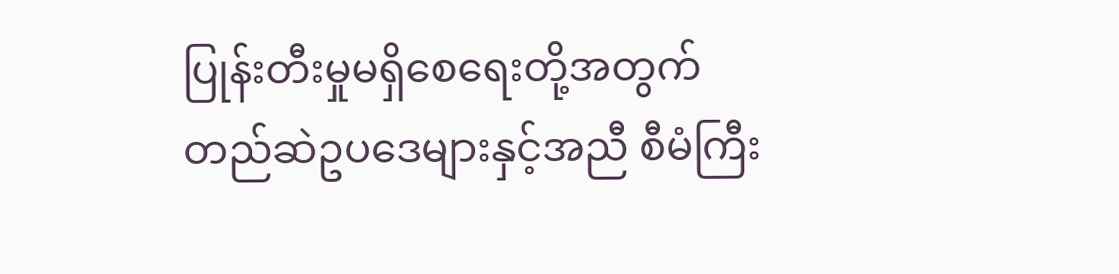ပြုန်းတီးမှုမရှိစေရေးတို့အတွက် တည်ဆဲဥပဒေများနှင့်အညီ စီမံကြီး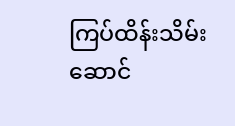ကြပ်ထိန်းသိမ်းဆောင်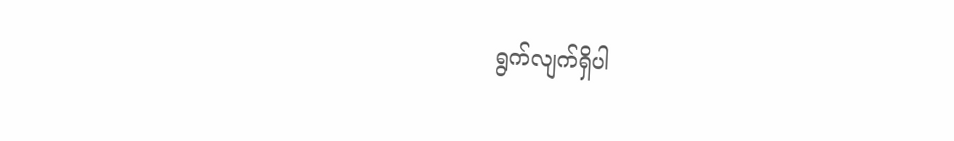ရွက်လျက်ရှိပါ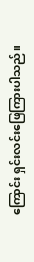ကြောင်း ရှင်းလင်းဖြေကြားပါသည်။